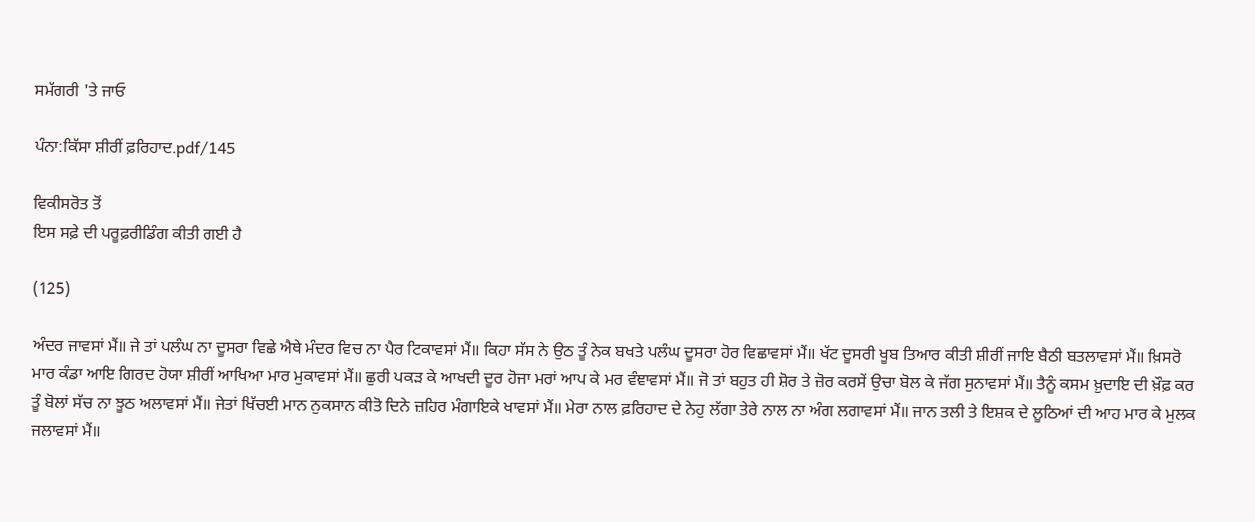ਸਮੱਗਰੀ 'ਤੇ ਜਾਓ

ਪੰਨਾ:ਕਿੱਸਾ ਸ਼ੀਰੀਂ ਫ਼ਰਿਹਾਦ.pdf/145

ਵਿਕੀਸਰੋਤ ਤੋਂ
ਇਸ ਸਫ਼ੇ ਦੀ ਪਰੂਫ਼ਰੀਡਿੰਗ ਕੀਤੀ ਗਈ ਹੈ

(125)

ਅੰਦਰ ਜਾਵਸਾਂ ਮੈਂ॥ ਜੇ ਤਾਂ ਪਲੰਘ ਨਾ ਦੂਸਰਾ ਵਿਛੇ ਐਥੇ ਮੰਦਰ ਵਿਚ ਨਾ ਪੈਰ ਟਿਕਾਵਸਾਂ ਮੈਂ॥ ਕਿਹਾ ਸੱਸ ਨੇ ਉਠ ਤੂੰ ਨੇਕ ਬਖਤੇ ਪਲੰਘ ਦੂਸਰਾ ਹੋਰ ਵਿਛਾਵਸਾਂ ਮੈਂ॥ ਖੱਟ ਦੂਸਰੀ ਖੂਬ ਤਿਆਰ ਕੀਤੀ ਸ਼ੀਰੀਂ ਜਾਇ ਬੈਠੀ ਬਤਲਾਵਸਾਂ ਮੈਂ॥ ਖ਼ਿਸਰੋ ਮਾਰ ਕੰਡਾ ਆਇ ਗਿਰਦ ਹੋਯਾ ਸ਼ੀਰੀਂ ਆਖਿਆ ਮਾਰ ਮੁਕਾਵਸਾਂ ਮੈਂ॥ ਛੁਰੀ ਪਕੜ ਕੇ ਆਖਦੀ ਦੂਰ ਹੋਜਾ ਮਰਾਂ ਆਪ ਕੇ ਮਰ ਵੰਞਾਵਸਾਂ ਮੈਂ॥ ਜੋ ਤਾਂ ਬਹੁਤ ਹੀ ਸ਼ੋਰ ਤੇ ਜ਼ੋਰ ਕਰਸੇਂ ਉਚਾ ਬੋਲ ਕੇ ਜੱਗ ਸੁਨਾਵਸਾਂ ਮੈਂ॥ ਤੈਨੂੰ ਕਸਮ ਖ਼ੁਦਾਇ ਦੀ ਖ਼ੌਫ਼ ਕਰ ਤੂੰ ਬੋਲਾਂ ਸੱਚ ਨਾ ਝੂਠ ਅਲਾਵਸਾਂ ਮੈਂ॥ ਜੇਤਾਂ ਖਿੱਚਈ ਮਾਨ ਨੁਕਸਾਨ ਕੀਤੋ ਦਿਨੇ ਜ਼ਹਿਰ ਮੰਗਾਇਕੇ ਖਾਵਸਾਂ ਮੈਂ॥ ਮੇਰਾ ਨਾਲ ਫ਼ਰਿਹਾਦ ਦੇ ਨੇਹੁ ਲੱਗਾ ਤੇਰੇ ਨਾਲ ਨਾ ਅੰਗ ਲਗਾਵਸਾਂ ਮੈਂ॥ ਜਾਨ ਤਲੀ ਤੇ ਇਸ਼ਕ ਦੇ ਲੂਠਿਆਂ ਦੀ ਆਹ ਮਾਰ ਕੇ ਮੁਲਕ ਜਲਾਵਸਾਂ ਮੈਂ॥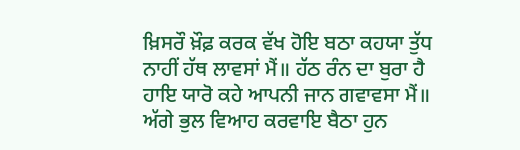ਖ਼ਿਸਰੌ ਖ਼ੌਫ਼ ਕਰਕ ਵੱਖ ਹੋਇ ਬਠਾ ਕਹਯਾ ਤੁੱਧ ਨਾਹੀਂ ਹੱਥ ਲਾਵਸਾਂ ਮੈਂ॥ ਹੱਠ ਰੰਨ ਦਾ ਬੁਰਾ ਹੈ ਹਾਇ ਯਾਰੋ ਕਹੇ ਆਪਨੀ ਜਾਨ ਗਵਾਵਸਾ ਮੈਂ॥ ਅੱਗੇ ਭੁਲ ਵਿਆਹ ਕਰਵਾਇ ਬੈਠਾ ਹੁਨ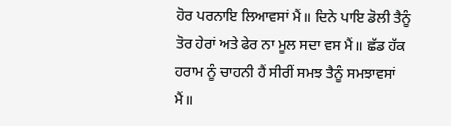ਹੋਰ ਪਰਨਾਇ ਲਿਆਵਸਾਂ ਮੈਂ॥ ਦਿਨੇ ਪਾਇ ਡੋਲੀ ਤੈਨੂੰ ਤੋਰ ਹੇਰਾਂ ਅਤੇ ਫੇਰ ਨਾ ਮੂਲ ਸਦਾ ਵਸ ਮੈਂ॥ ਛੱਡ ਹੱਕ ਹਰਾਮ ਨੂੰ ਚਾਹਨੀ ਹੈਂ ਸੀਰੀਂ ਸਮਝ ਤੈਨੂੰ ਸਮਝਾਵਸਾਂ ਮੈਂ॥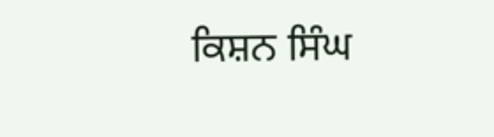ਕਿਸ਼ਨ ਸਿੰਘ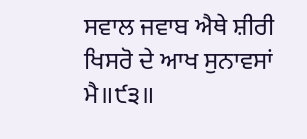ਸਵਾਲ ਜਵਾਬ ਐਥੇ ਸ਼ੀਰੀ ਖਿਸਰੋ ਦੇ ਆਖ ਸੁਨਾਵਸਾਂ ਮੈ॥੯੩॥